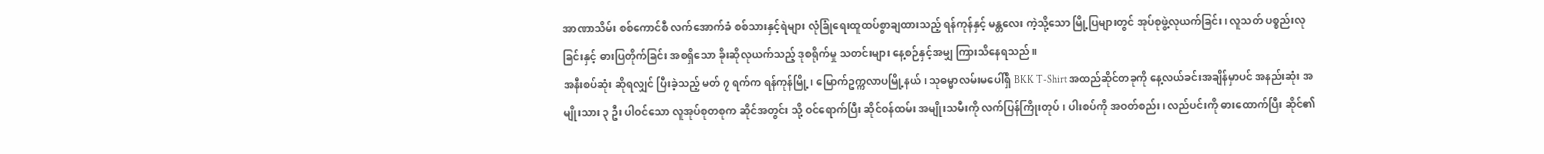အာဏာသိမ်း စစ်ကောင်စီ လက်အောက်ခံ စစ်သားနှင့်ရဲများ လုံခြုံရေးထူထပ်စွာချထားသည့် ရန်ကုန်နှင့် မန္တလေး ကဲ့သို့သော မြို့ပြများတွင် အုပ်စုဖွဲ့လုယက်ခြင်း၊ လူသတ် ပစ္စည်းလုခြင်းနှင့် ဓားပြတိုက်ခြင်း အစရှိသော ခိုးဆိုလုယက်သည့် ဒုစရိုက်မှု သတင်းများ နေ့စဉ်နှင့်အမျှ ကြားသိနေရသည်။
အနီးစပ်ဆုံး ဆိုရလျှင် ပြီးခဲ့သည့် မတ် ၇ ရက်က ရန်ကုန်မြို့၊ မြောက်ဥက္ကလာပမြို့နယ်၊ သုဓမ္မာလမ်းမပေါ်ရှိ BKK T-Shirt အထည်ဆိုင်တခုကို နေ့လယ်ခင်းအချိန်မှာပင် အနည်းဆုံး အမျိုးသား ၃ ဦး ပါဝင်သော လူအုပ်စုတစုက ဆိုင်အတွင်း သို့ ဝင်ရောက်ပြီး ဆိုင်ဝန်ထမ်း အမျိုးသမီးကို လက်ပြန်ကြိုးတုပ်၊ ပါးစပ်ကို အဝတ်စည်း၊ လည်ပင်းကို ဓားထောက်ပြီး ဆိုင်၏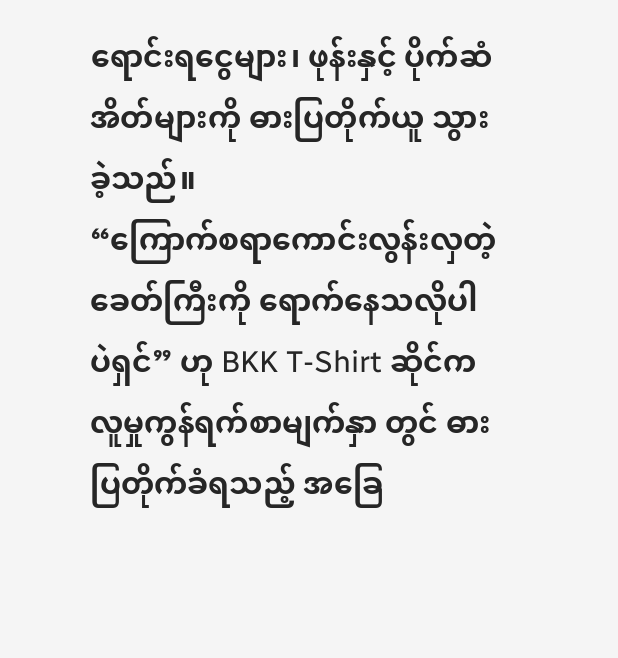ရောင်းရငွေများ၊ ဖုန်းနှင့် ပိုက်ဆံအိတ်များကို ဓားပြတိုက်ယူ သွားခဲ့သည်။
“ကြောက်စရာကောင်းလွန်းလှတဲ့ ခေတ်ကြီးကို ရောက်နေသလိုပါပဲရှင်” ဟု BKK T-Shirt ဆိုင်က လူမှုကွန်ရက်စာမျက်နှာ တွင် ဓားပြတိုက်ခံရသည့် အခြေ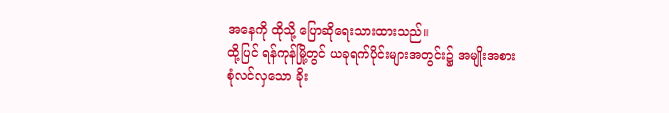အနေကို ထိုသို့ ပြောဆိုရေးသားထားသည်။
ထို့ပြင် ရန်ကုန်မြို့တွင် ယခုရက်ပိုင်းများအတွင်း၌ အမျိုးအစား စုံလင်လှသော ခိုး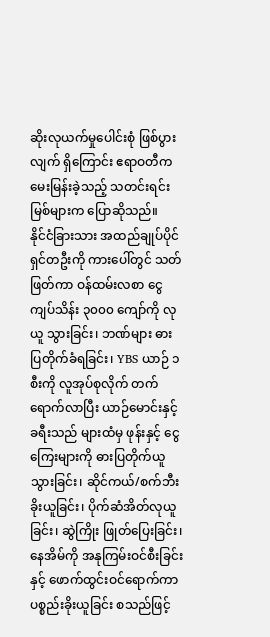ဆိုးလုယက်မှုပေါင်းစုံ ဖြစ်ပွားလျက် ရှိကြောင်း ဧရာဝတီက မေးမြန်းခဲ့သည့် သတင်းရင်းမြစ်များက ပြောဆိုသည်။
နိုင်ငံခြားသား အထည်ချုပ်ပိုင်ရှင်တဦးကို ကားပေါ်တွင် သတ်ဖြတ်ကာ ဝန်ထမ်းလစာ ငွေကျပ်သိန်း ၃၀၀၀ ကျော်ကို လုယူ သွားခြင်း၊ ဘဏ်များ ဓားပြတိုက်ခံရခြင်း၊ YBS ယာဉ် ၁ စီးကို လူအုပ်စုလိုက် တက်ရောက်လာပြီး ယာဉ်မောင်းနှင့် ခရီးသည် များထံမှ ဖုန်းနှင့် ငွေကြေးများကို ဓားပြတိုက်ယူသွားခြင်း၊ ဆိုင်ကယ်/စက်ဘီးခိုးယူခြင်း၊ ပိုက်ဆံအိတ်လုယူခြင်း၊ ဆွဲကြိုး ဖြုတ်ပြေးခြင်း၊ နေအိမ်ကို အနုကြမ်းဝင်စီးခြင်းနှင့် ဖောက်ထွင်းဝင်ရောက်ကာ ပစ္စည်းခိုးယူခြင်း စသည်ဖြင့်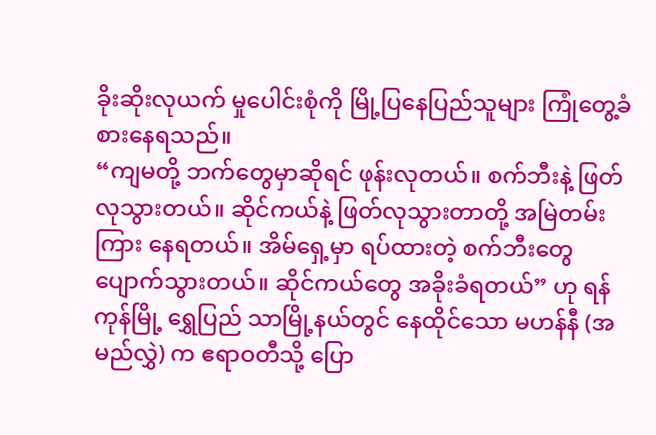ခိုးဆိုးလုယက် မှုပေါင်းစုံကို မြို့ပြနေပြည်သူများ ကြုံတွေ့ခံစားနေရသည်။
“ကျမတို့ ဘက်တွေမှာဆိုရင် ဖုန်းလုတယ်။ စက်ဘီးနဲ့ ဖြတ်လုသွားတယ်။ ဆိုင်ကယ်နဲ့ ဖြတ်လုသွားတာတို့ အမြဲတမ်း ကြား နေရတယ်။ အိမ်ရှေ့မှာ ရပ်ထားတဲ့ စက်ဘီးတွေ ပျောက်သွားတယ်။ ဆိုင်ကယ်တွေ အခိုးခံရတယ်” ဟု ရန်ကုန်မြို့ ရွှေပြည် သာမြို့နယ်တွင် နေထိုင်သော မဟန်နီ (အမည်လွှဲ) က ဧရာဝတီသို့ ပြော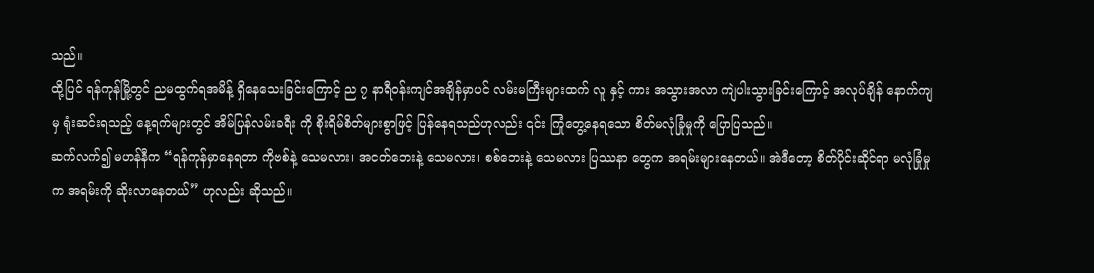သည်။
ထို့ပြင် ရန်ကုန်မြို့တွင် ညမထွက်ရအမိန့် ရှိနေသေးခြင်းကြောင့် ည ၇ နာရီဝန်းကျင်အချိန်မှာပင် လမ်းမကြီးများထက် လူ နှင့် ကား အသွားအလာ ကျဲပါးသွားခြင်းကြောင့် အလုပ်ချိန် နောက်ကျမှ ရုံးဆင်းရသည့် နေ့ရက်များတွင် အိမ်ပြန်လမ်းခရီး ကို စိုးရိမ်စိတ်များစွာဖြင့် ပြန်နေရသည်ဟုလည်း ၎င်း ကြုံတွေ့နေရသော စိတ်မလုံခြုံမှုကို ပြောပြသည်။
ဆက်လက်၍ မဟန်နီက “ရန်ကုန်မှာနေရတာ ကိုဗစ်နဲ့ သေမလား၊ အငတ်ဘေးနဲ့ သေမလား၊ စစ်ဘေးနဲ့ သေမလား ပြဿနာ တွေက အရမ်းများနေတယ်။ အဲဒီတော့ စိတ်ပိုင်းဆိုင်ရာ မလုံခြုံမှုက အရမ်းကို ဆိုးလာနေတယ်” ဟုလည်း ဆိုသည်။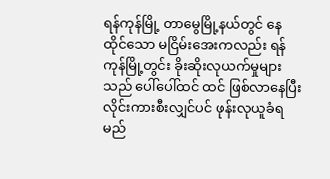ရန်ကုန်မြို့ တာမွေမြို့နယ်တွင် နေထိုင်သော မငြိမ်းအေးကလည်း ရန်ကုန်မြို့တွင်း ခိုးဆိုးလုယက်မှုများသည် ပေါ်ပေါ်ထင် ထင် ဖြစ်လာနေပြီး လိုင်းကားစီးလျှင်ပင် ဖုန်းလုယူခံရမည်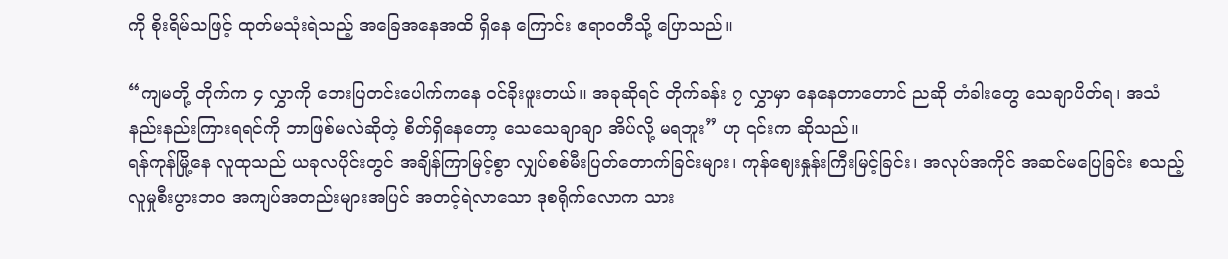ကို စိုးရိမ်သဖြင့် ထုတ်မသုံးရဲသည့် အခြေအနေအထိ ရှိနေ ကြောင်း ဧရာဝတီသို့ ပြောသည်။

“ကျမတို့ တိုက်က ၄ လွှာကို ဘေးပြတင်းပေါက်ကနေ ဝင်ခိုးဖူးတယ်။ အခုဆိုရင် တိုက်ခန်း ၇ လွှာမှာ နေနေတာတောင် ညဆို တံခါးတွေ သေချာပိတ်ရ၊ အသံနည်းနည်းကြားရရင်ကို ဘာဖြစ်မလဲဆိုတဲ့ စိတ်ရှိနေတော့ သေသေချာချာ အိပ်လို့ မရဘူး” ဟု ၎င်းက ဆိုသည်။
ရန်ကုန်မြို့နေ လူထုသည် ယခုလပိုင်းတွင် အချိန်ကြာမြင့်စွာ လျှပ်စစ်မီးပြတ်တောက်ခြင်းများ၊ ကုန်ဈေးနှုန်းကြီးမြင့်ခြင်း၊ အလုပ်အကိုင် အဆင်မပြေခြင်း စသည့် လူမှုစီးပွားဘဝ အကျပ်အတည်းများအပြင် အတင့်ရဲလာသော ဒုစရိုက်လောက သား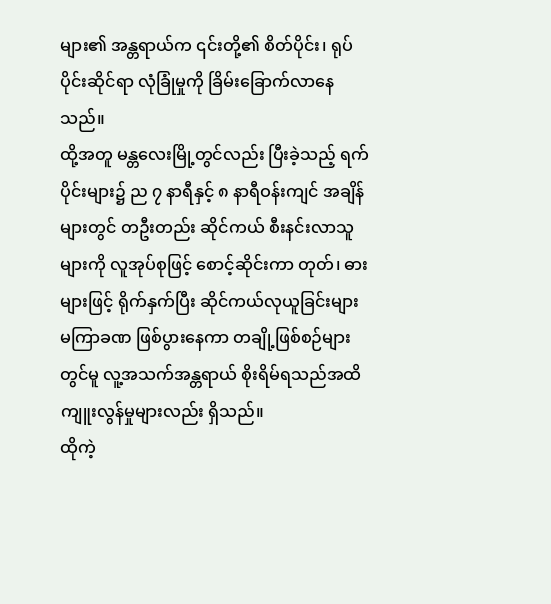များ၏ အန္တရာယ်က ၎င်းတို့၏ စိတ်ပိုင်း၊ ရုပ်ပိုင်းဆိုင်ရာ လုံခြုံမှုကို ခြိမ်းခြောက်လာနေသည်။
ထို့အတူ မန္တလေးမြို့တွင်လည်း ပြီးခဲ့သည့် ရက်ပိုင်းများ၌ ည ၇ နာရီနှင့် ၈ နာရီဝန်းကျင် အချိန်များတွင် တဦးတည်း ဆိုင်ကယ် စီးနင်းလာသူများကို လူအုပ်စုဖြင့် စောင့်ဆိုင်းကာ တုတ်၊ ဓားများဖြင့် ရိုက်နှက်ပြီး ဆိုင်ကယ်လုယူခြင်းများ မကြာခဏ ဖြစ်ပွားနေကာ တချို့ဖြစ်စဉ်များတွင်မူ လူ့အသက်အန္တရာယ် စိုးရိမ်ရသည်အထိ ကျူးလွန်မှုများလည်း ရှိသည်။
ထိုကဲ့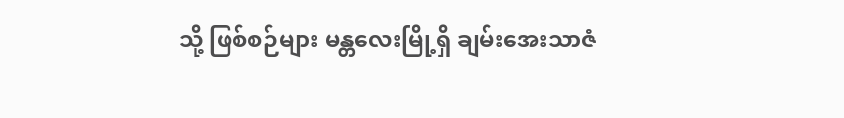သို့ ဖြစ်စဉ်များ မန္တလေးမြို့ရှိ ချမ်းအေးသာဇံ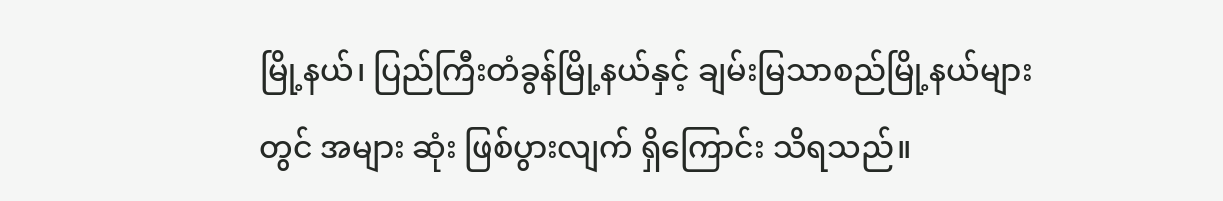မြို့နယ်၊ ပြည်ကြီးတံခွန်မြို့နယ်နှင့် ချမ်းမြသာစည်မြို့နယ်များတွင် အများ ဆုံး ဖြစ်ပွားလျက် ရှိကြောင်း သိရသည်။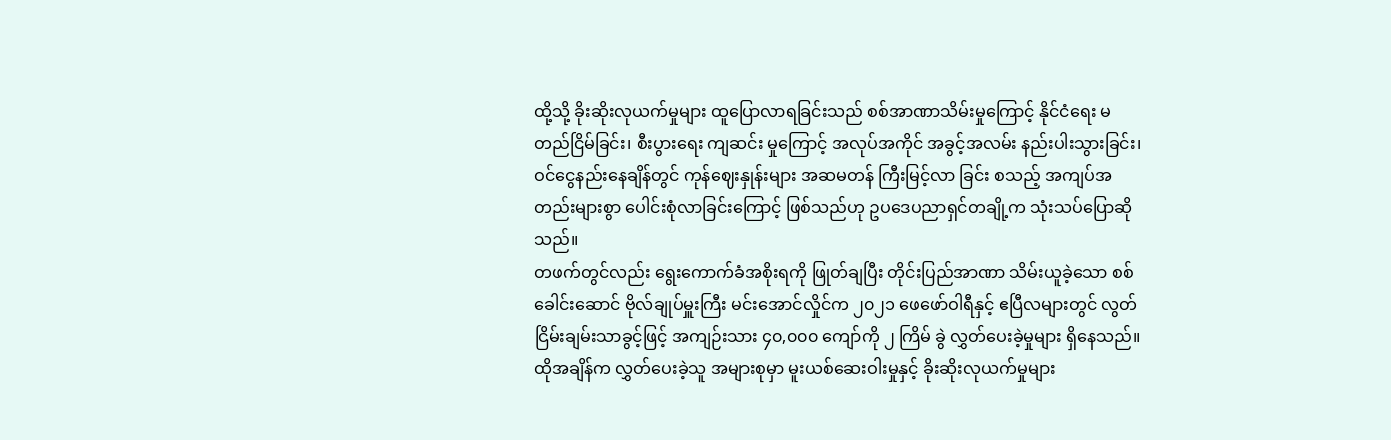ထို့သို့ ခိုးဆိုးလုယက်မှုများ ထူပြောလာရခြင်းသည် စစ်အာဏာသိမ်းမှုကြောင့် နိုင်ငံရေး မတည်ငြိမ်ခြင်း၊ စီးပွားရေး ကျဆင်း မှုကြောင့် အလုပ်အကိုင် အခွင့်အလမ်း နည်းပါးသွားခြင်း၊ ဝင်ငွေနည်းနေချိန်တွင် ကုန်ဈေးနှုန်းများ အဆမတန် ကြီးမြင့်လာ ခြင်း စသည့် အကျပ်အတည်းများစွာ ပေါင်းစုံလာခြင်းကြောင့် ဖြစ်သည်ဟု ဥပဒေပညာရှင်တချို့က သုံးသပ်ပြောဆိုသည်။
တဖက်တွင်လည်း ရွေးကောက်ခံအစိုးရကို ဖြုတ်ချပြီး တိုင်းပြည်အာဏာ သိမ်းယူခဲ့သော စစ်ခေါင်းဆောင် ဗိုလ်ချုပ်မှူးကြီး မင်းအောင်လှိုင်က ၂၀၂၁ ဖေဖော်ဝါရီနှင့် ဧပြီလများတွင် လွတ်ငြိမ်းချမ်းသာခွင့်ဖြင့် အကျဉ်းသား ၄၀,၀၀၀ ကျော်ကို ၂ ကြိမ် ခွဲ လွှတ်ပေးခဲ့မှုများ ရှိနေသည်။
ထိုအချိန်က လွှတ်ပေးခဲ့သူ အများစုမှာ မူးယစ်ဆေးဝါးမှုနှင့် ခိုးဆိုးလုယက်မှုများ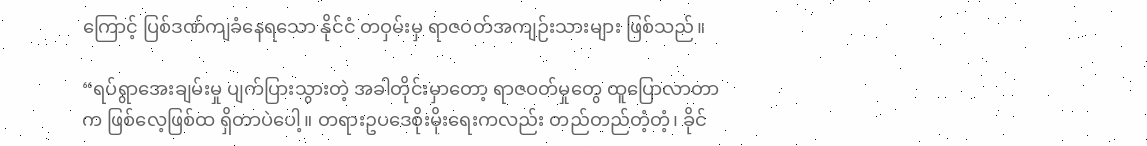ကြောင့် ပြစ်ဒဏ်ကျခံနေရသော နိုင်ငံ တဝှမ်းမှ ရာဇဝတ်အကျဉ်းသားများ ဖြစ်သည်။

“ရပ်ရွာအေးချမ်းမှု ပျက်ပြားသွားတဲ့ အခါတိုင်းမှာတော့ ရာဇဝတ်မှုတွေ ထူပြောလာတာက ဖြစ်လေ့ဖြစ်ထ ရှိတာပဲပေါ့။ တရားဥပဒေစိုးမိုးရေးကလည်း တည်တည်တံ့တံ့၊ ခိုင်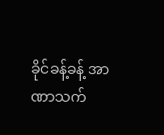ခိုင်ခန့်ခန့် အာဏာသက်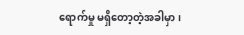ရောက်မှု မရှိတော့တဲ့အခါမှာ၊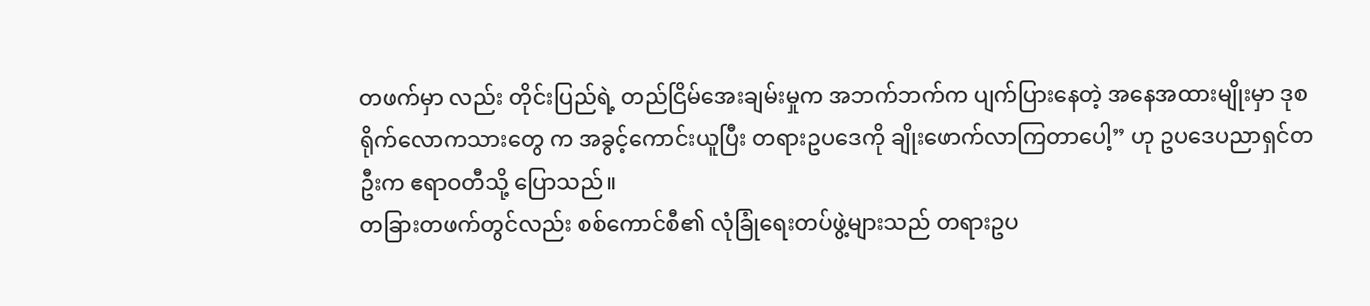တဖက်မှာ လည်း တိုင်းပြည်ရဲ့ တည်ငြိမ်အေးချမ်းမှုက အဘက်ဘက်က ပျက်ပြားနေတဲ့ အနေအထားမျိုးမှာ ဒုစရိုက်လောကသားတွေ က အခွင့်ကောင်းယူပြီး တရားဥပဒေကို ချိုးဖောက်လာကြတာပေါ့” ဟု ဥပဒေပညာရှင်တဦးက ဧရာဝတီသို့ ပြောသည်။
တခြားတဖက်တွင်လည်း စစ်ကောင်စီ၏ လုံခြုံရေးတပ်ဖွဲ့များသည် တရားဥပ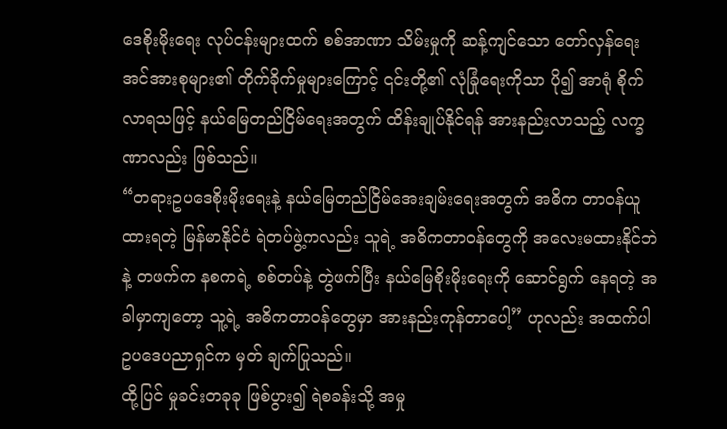ဒေစိုးမိုးရေး လုပ်ငန်းများထက် စစ်အာဏာ သိမ်းမှုကို ဆန့်ကျင်သော တော်လှန်ရေးအင်အားစုများ၏ တိုက်ခိုက်မှုများကြောင့် ၎င်းတို့၏ လုံခြုံရေးကိုသာ ပို၍ အာရုံ စိုက်လာရသဖြင့် နယ်မြေတည်ငြိမ်ရေးအတွက် ထိန်းချုပ်နိုင်ရန် အားနည်းလာသည့် လက္ခဏာလည်း ဖြစ်သည်။
“တရားဥပဒေစိုးမိုးရေးနဲ့ နယ်မြေတည်ငြိမ်အေးချမ်းရေးအတွက် အဓိက တာဝန်ယူထားရတဲ့ မြန်မာနိုင်ငံ ရဲတပ်ဖွဲ့ကလည်း သူရဲ့ အဓိကတာဝန်တွေကို အလေးမထားနိုင်ဘဲနဲ့ တဖက်က နစကရဲ့ စစ်တပ်နဲ့ တွဲဖက်ပြီး နယ်မြေစိုးမိုးရေးကို ဆောင်ရွက် နေရတဲ့ အခါမှာကျတော့ သူ့ရဲ့ အဓိကတာဝန်တွေမှာ အားနည်းကုန်တာပေါ့” ဟုလည်း အထက်ပါ ဥပဒေပညာရှင်က မှတ် ချက်ပြုသည်။
ထို့ပြင် မှုခင်းတခုခု ဖြစ်ပွား၍ ရဲစခန်းသို့ အမှု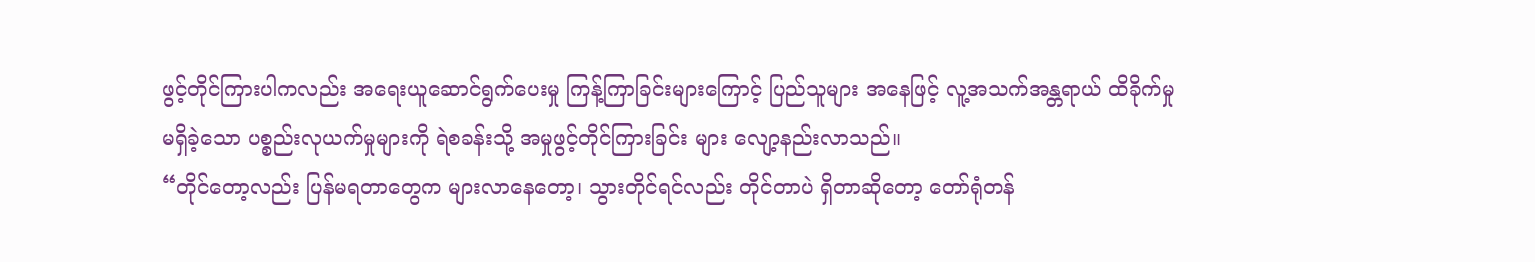ဖွင့်တိုင်ကြားပါကလည်း အရေးယူဆောင်ရွက်ပေးမှု ကြန့်ကြာခြင်းများကြောင့် ပြည်သူများ အနေဖြင့် လူ့အသက်အန္တရာယ် ထိခိုက်မှု မရှိခဲ့သော ပစ္စည်းလုယက်မှုများကို ရဲစခန်းသို့ အမှုဖွင့်တိုင်ကြားခြင်း များ လျော့နည်းလာသည်။
“တိုင်တော့လည်း ပြန်မရတာတွေက များလာနေတော့၊ သွားတိုင်ရင်လည်း တိုင်တာပဲ ရှိတာဆိုတော့ တော်ရုံတန်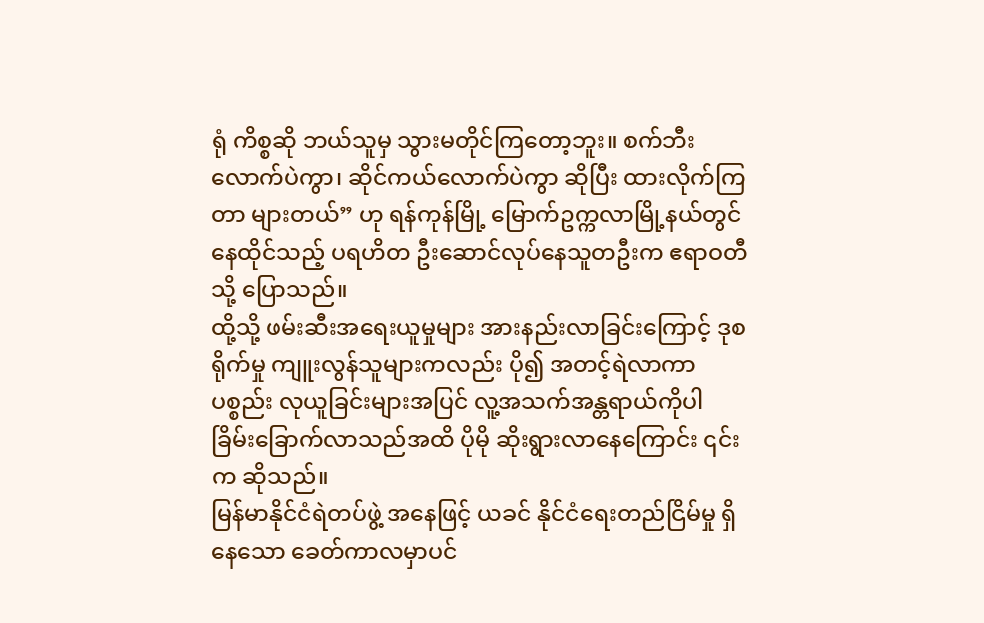ရုံ ကိစ္စဆို ဘယ်သူမှ သွားမတိုင်ကြတော့ဘူး။ စက်ဘီးလောက်ပဲကွာ၊ ဆိုင်ကယ်လောက်ပဲကွာ ဆိုပြီး ထားလိုက်ကြတာ များတယ်” ဟု ရန်ကုန်မြို့ မြောက်ဥက္ကလာမြို့နယ်တွင် နေထိုင်သည့် ပရဟိတ ဦးဆောင်လုပ်နေသူတဦးက ဧရာဝတီသို့ ပြောသည်။
ထို့သို့ ဖမ်းဆီးအရေးယူမှုများ အားနည်းလာခြင်းကြောင့် ဒုစရိုက်မှု ကျူးလွန်သူများကလည်း ပို၍ အတင့်ရဲလာကာ ပစ္စည်း လုယူခြင်းများအပြင် လူ့အသက်အန္တရာယ်ကိုပါ ခြိမ်းခြောက်လာသည်အထိ ပိုမို ဆိုးရွားလာနေကြောင်း ၎င်းက ဆိုသည်။
မြန်မာနိုင်ငံရဲတပ်ဖွဲ့ အနေဖြင့် ယခင် နိုင်ငံရေးတည်ငြိမ်မှု ရှိနေသော ခေတ်ကာလမှာပင်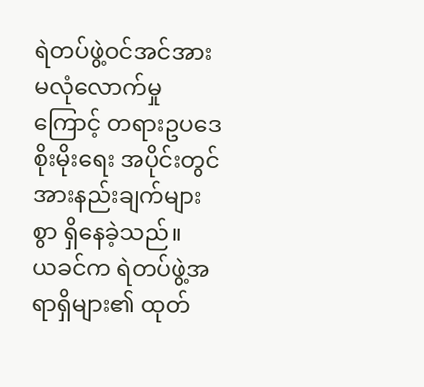ရဲတပ်ဖွဲ့ဝင်အင်အား မလုံလောက်မှု ကြောင့် တရားဥပဒေစိုးမိုးရေး အပိုင်းတွင် အားနည်းချက်များစွာ ရှိနေခဲ့သည်။
ယခင်က ရဲတပ်ဖွဲ့အရာရှိများ၏ ထုတ်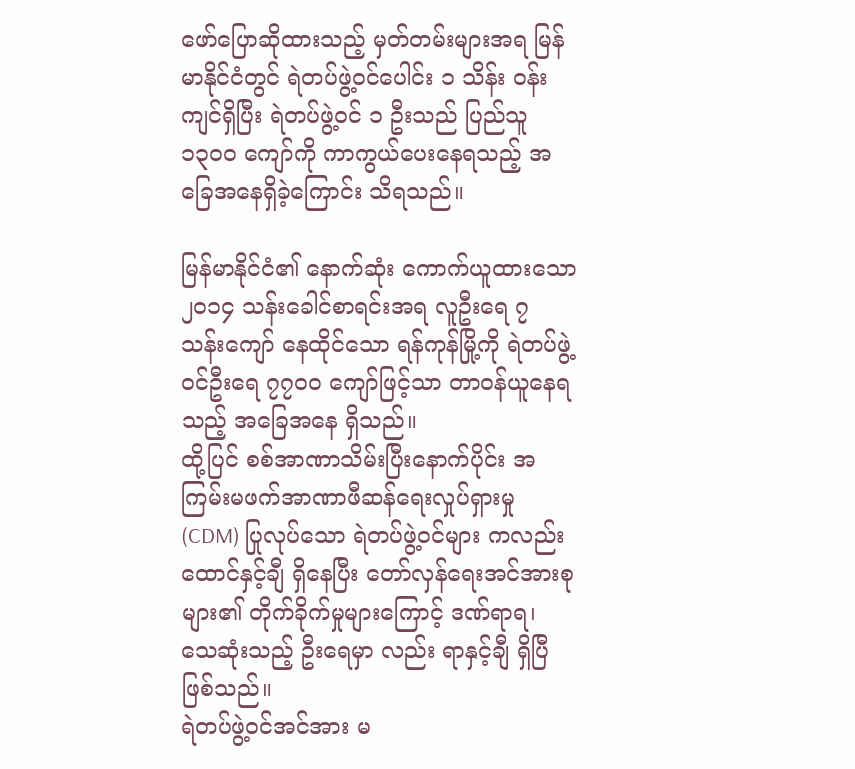ဖော်ပြောဆိုထားသည့် မှတ်တမ်းများအရ မြန်မာနိုင်ငံတွင် ရဲတပ်ဖွဲ့ဝင်ပေါင်း ၁ သိန်း ဝန်းကျင်ရှိပြီး ရဲတပ်ဖွဲ့ဝင် ၁ ဦးသည် ပြည်သူ ၁၃၀၀ ကျော်ကို ကာကွယ်ပေးနေရသည့် အခြေအနေရှိခဲ့ကြောင်း သိရသည်။

မြန်မာနိုင်ငံ၏ နောက်ဆုံး ကောက်ယူထားသော ၂၀၁၄ သန်းခေါင်စာရင်းအရ လူဦးရေ ၇ သန်းကျော် နေထိုင်သော ရန်ကုန်မြို့ကို ရဲတပ်ဖွဲ့ဝင်ဦးရေ ၇၇၀၀ ကျော်ဖြင့်သာ တာဝန်ယူနေရသည့် အခြေအနေ ရှိသည်။
ထို့ပြင် စစ်အာဏာသိမ်းပြီးနောက်ပိုင်း အကြမ်းမဖက်အာဏာဖီဆန်ရေးလှုပ်ရှားမှု (CDM) ပြုလုပ်သော ရဲတပ်ဖွဲ့ဝင်များ ကလည်း ထောင်နှင့်ချီ ရှိနေပြီး တော်လှန်ရေးအင်အားစုများ၏ တိုက်ခိုက်မှုများကြောင့် ဒဏ်ရာရ၊ သေဆုံးသည့် ဦးရေမှာ လည်း ရာနှင့်ချီ ရှိပြီ ဖြစ်သည်။
ရဲတပ်ဖွဲ့ဝင်အင်အား မ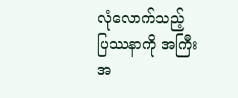လုံလောက်သည့် ပြဿနာကို အကြီးအ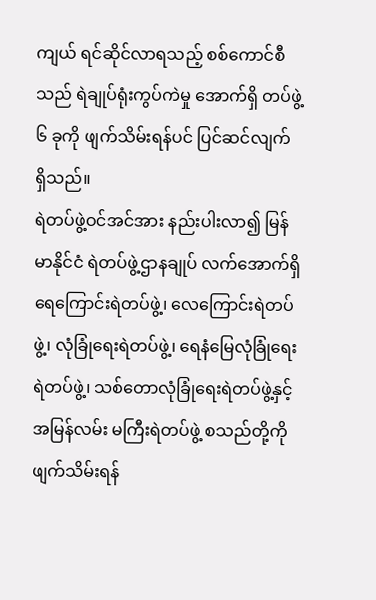ကျယ် ရင်ဆိုင်လာရသည့် စစ်ကောင်စီသည် ရဲချုပ်ရုံးကွပ်ကဲမှု အောက်ရှိ တပ်ဖွဲ့ ၆ ခုကို ဖျက်သိမ်းရန်ပင် ပြင်ဆင်လျက် ရှိသည်။
ရဲတပ်ဖွဲ့ဝင်အင်အား နည်းပါးလာ၍ မြန်မာနိုင်ငံ ရဲတပ်ဖွဲ့ဌာနချုပ် လက်အောက်ရှိ ရေကြောင်းရဲတပ်ဖွဲ့၊ လေကြောင်းရဲတပ်ဖွဲ့၊ လုံခြုံရေးရဲတပ်ဖွဲ့၊ ရေနံမြေလုံခြုံရေးရဲတပ်ဖွဲ့၊ သစ်တောလုံခြုံရေးရဲတပ်ဖွဲ့နှင့် အမြန်လမ်း မကြီးရဲတပ်ဖွဲ့ စသည်တို့ကို ဖျက်သိမ်းရန်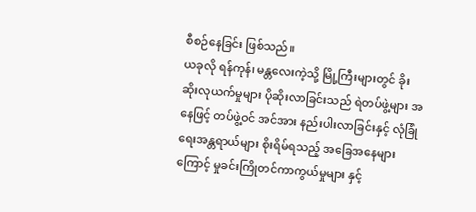စီစဉ်နေခြင်း ဖြစ်သည်။
ယခုလို ရန်ကုန်၊ မန္တလေးကဲ့သို့ မြို့ကြီးများတွင် ခိုးဆိုးလုယက်မှုများ ပိုဆိုးလာခြင်းသည် ရဲတပ်ဖွဲ့များ အနေဖြင့် တပ်ဖွဲ့ဝင် အင်အား နည်းပါးလာခြင်းနှင့် လုံခြုံရေးအန္တရာယ်များ စိုးရိမ်ရသည့် အခြေအနေများကြောင့် မှုခင်းကြိုတင်ကာကွယ်မှုများ နှင့်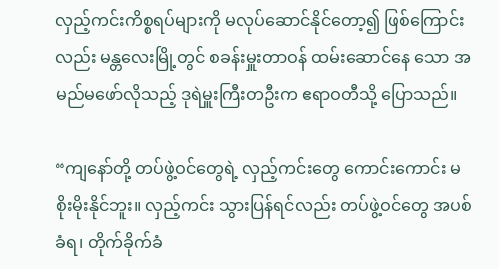လှည့်ကင်းကိစ္စရပ်များကို မလုပ်ဆောင်နိုင်တော့၍ ဖြစ်ကြောင်းလည်း မန္တလေးမြို့တွင် စခန်းမှူးတာဝန် ထမ်းဆောင်နေ သော အမည်မဖော်လိုသည့် ဒုရဲမှူးကြီးတဦးက ဧရာဝတီသို့ ပြောသည်။

“ကျနော်တို့ တပ်ဖွဲ့ဝင်တွေရဲ့ လှည့်ကင်းတွေ ကောင်းကောင်း မစိုးမိုးနိုင်ဘူး။ လှည့်ကင်း သွားပြန်ရင်လည်း တပ်ဖွဲ့ဝင်တွေ အပစ်ခံရ၊ တိုက်ခိုက်ခံ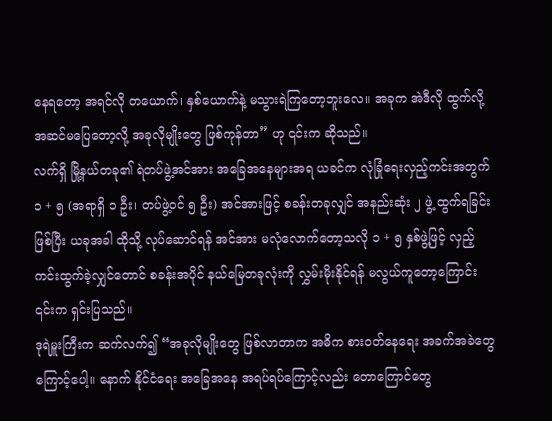နေရတော့ အရင်လို တယောက်၊ နှစ်ယောက်နဲ့ မသွားရဲကြတော့ဘူးလေ။ အခုက အဲဒီလို ထွက်လို့ အဆင်မပြေတော့လို့ အခုလိုမျိုးတွေ ဖြစ်ကုန်တာ” ဟု ၎င်းက ဆိုသည်။
လက်ရှိ မြို့နယ်တခု၏ ရဲတပ်ဖွဲ့အင်အား အခြေအနေများအရ ယခင်က လုံခြုံရေးလှည့်ကင်းအတွက် ၁ + ၅ (အရာရှိ ၁ ဦး၊ တပ်ဖွဲ့ဝင် ၅ ဦး) အင်အားဖြင့် စခန်းတခုလျှင် အနည်းဆုံး ၂ ဖွဲ့ ထွက်ရခြင်းဖြစ်ပြီး ယခုအခါ ထိုသို့ လုပ်ဆောင်ရန် အင်အား မလုံလောက်တော့သလို ၁ + ၅ နှစ်ဖွဲ့ဖြင့် လှည့်ကင်းထွက်ခဲ့လျှင်တောင် စခန်းအပိုင် နယ်မြေတခုလုံးကို လွှမ်းမိုးနိုင်ရန် မလွယ်ကူတော့ကြောင်း ၎င်းက ရှင်းပြသည်။
ဒုရဲမှူးကြီးက ဆက်လက်၍ “အခုလိုမျိုးတွေ ဖြစ်လာတာက အဓိက စားဝတ်နေရေး အခက်အခဲတွေကြောင့်ပေါ့။ နောက် နိုင်ငံရေး အခြေအနေ အရပ်ရပ်ကြောင့်လည်း တောကြောင်တွေ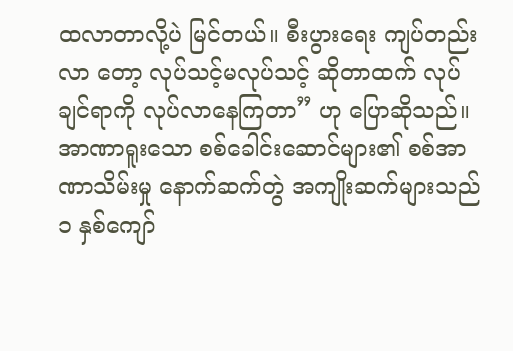ထလာတာလို့ပဲ မြင်တယ်။ စီးပွားရေး ကျပ်တည်းလာ တော့ လုပ်သင့်မလုပ်သင့် ဆိုတာထက် လုပ်ချင်ရာကို လုပ်လာနေကြတာ” ဟု ပြောဆိုသည်။
အာဏာရူးသော စစ်ခေါင်းဆောင်များ၏ စစ်အာဏာသိမ်းမှု နောက်ဆက်တွဲ အကျိုးဆက်များသည် ၁ နှစ်ကျော်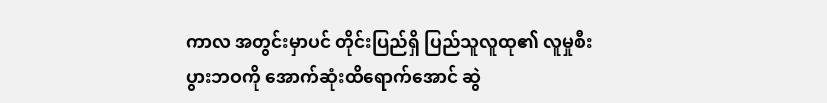ကာလ အတွင်းမှာပင် တိုင်းပြည်ရှိ ပြည်သူလူထု၏ လူမှုစီးပွားဘဝကို အောက်ဆုံးထိရောက်အောင် ဆွဲ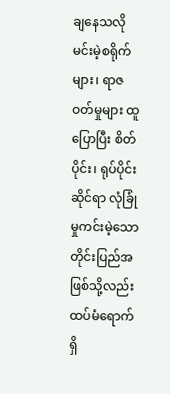ချနေသလို မင်းမဲ့စရိုက်များ၊ ရာဇဝတ်မှုများ ထူပြောပြီး စိတ်ပိုင်း၊ ရုပ်ပိုင်းဆိုင်ရာ လုံခြုံမှုကင်းမဲ့သော တိုင်းပြည်အဖြစ်သို့လည်း ထပ်မံရောက်ရှိ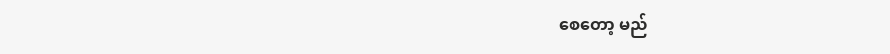စေတော့ မည်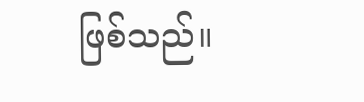ဖြစ်သည်။